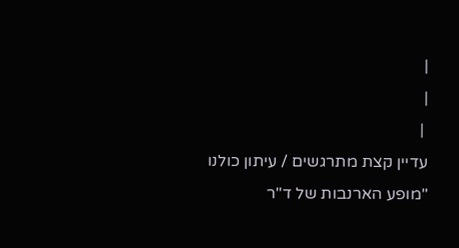|
|
 |
עדיין קצת מתרגשים / עיתון כולנו
"מופע הארנבות של ד"ר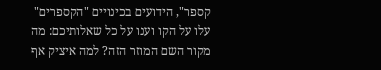קספר", הידועים בכינויים "הקספרים" עלו על הקו וענו על כל שאלותיכם: מה מקור השם המוזר הזה? למה איציק אף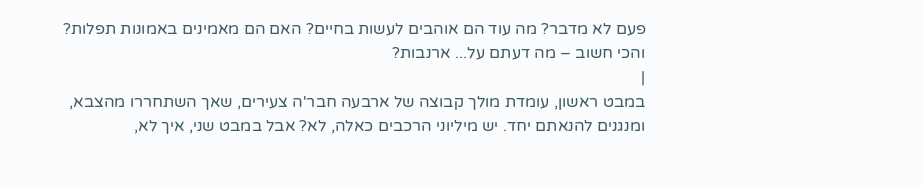פעם לא מדבר? מה עוד הם אוהבים לעשות בחיים? האם הם מאמינים באמונות תפלות? והכי חשוב – מה דעתם על... ארנבות?
|
במבט ראשון, עומדת מולך קבוצה של ארבעה חבר'ה צעירים, שאך השתחררו מהצבא, ומנגנים להנאתם יחד. יש מיליוני הרכבים כאלה, לא? אבל במבט שני, איך לא,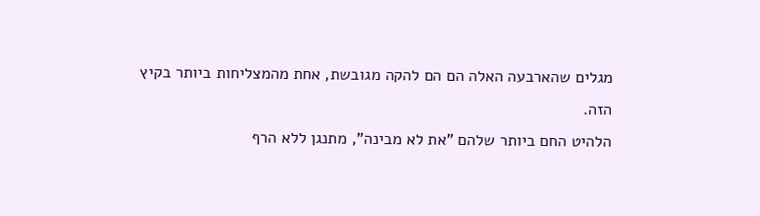מגלים שהארבעה האלה הם הם להקה מגובשת, אחת מהמצליחות ביותר בקיץ הזה.
הלהיט החם ביותר שלהם "את לא מבינה", מתנגן ללא הרף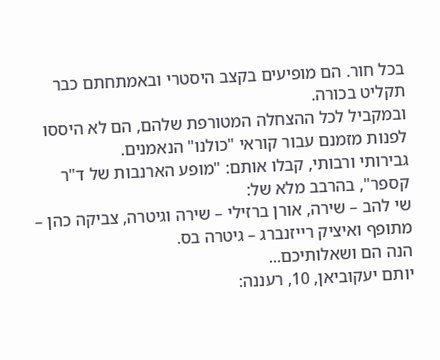בכל חור. הם מופיעים בקצב היסטרי ובאמתחתם כבר תקליט בכורה.
ובמקביל לכל ההצחלה המטורפת שלהם, הם לא היססו לפנות מזמנם עבור קוראי "כולנו" הנאמנים.
גבירותי ורבותי, קבלו אותם: "מופע הארנבות של ד"ר קספר", בהרבב מלא של:
שי להב – שירה, אורן ברזילי – שירה וגיטרה, צביקה כהן – מתופף ואיציק רייזנברג – גיטרה בס.
הנה הם ושאלותיכם...
יותם יעקוביאן, 10, רעננה: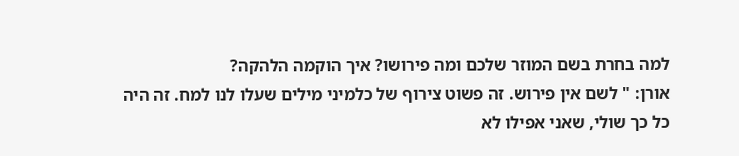למה בחרת בשם המוזר שלכם ומה פירושו? איך הוקמה הלהקה?
אורן: " לשם אין פירוש. זה פשוט צירוף של כלמיני מילים שעלו לנו למח. זה היה כל כך שולי, שאני אפילו לא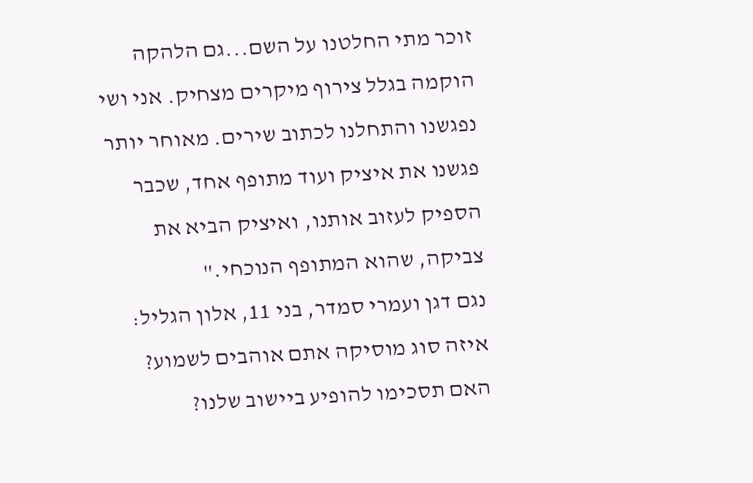זוכר מתי החלטנו על השם...גם הלהקה הוקמה בגלל צירוף מיקרים מצחיק. אני ושי נפגשנו והתחלנו לכתוב שירים. מאוחר יותר פגשנו את איציק ועוד מתופף אחד, שכבר הספיק לעזוב אותנו, ואיציק הביא את צביקה, שהוא המתופף הנוכחי."
נגם דגן ועמרי סמדר, בני 11, אלון הגליל: איזה סוג מוסיקה אתם אוהבים לשמוע? האם תסכימו להופיע ביישוב שלנו?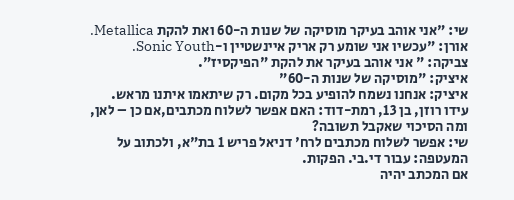שי: "אני אוהב בעיקר מוסיקה של שנות ה-60 ואת להקת Metallica.
אורן: "עכשיו אני שומע רק אריק איינשטיין ו-Sonic Youth.
צביקה: " אני אוהב בעיקר את להקת "הפיקסיז".
איציק: "מוסיקה של שנות ה-60"
איציק: אנחנו נשמח להופיע בכל מקום. רק שיתאמו איתנו מראש.
עידו רוזן, בן 13, רמת-דוד: האם אפשר לשלוח מכתבים,אם כן – לאן, ומה הסיכוי שאקבל תשובה?
שי: אפשר לשלוח מכתבים לרח' דניאל פריש 1 בת"א, ולכתוב על המעטפה: עבור די.בי. הפקות.
אם המכתב יהיה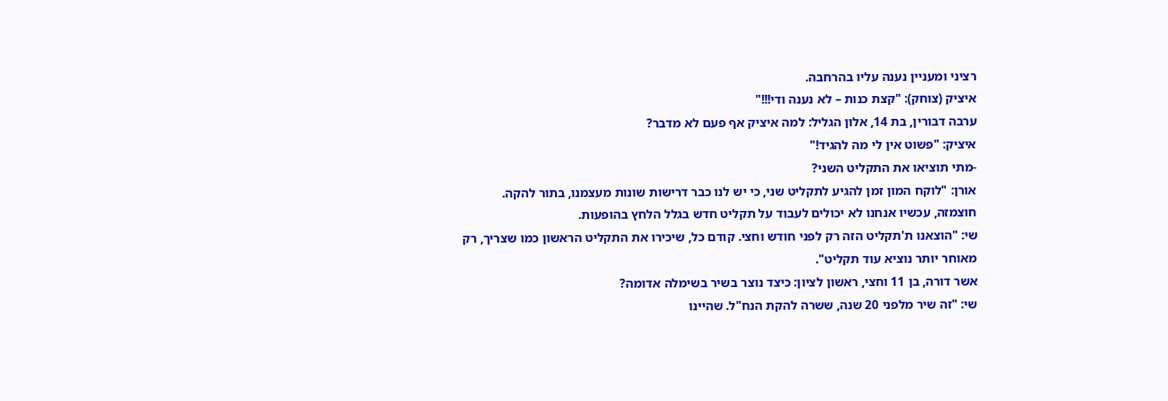רציני ומעניין נענה עליו בהרחבה.
איציק (צוחק): "קצת כנות – לא נענה ודי!!!"
ערבה דבורין, בת 14, אלון הגליל: למה איציק אף פעם לא מדבר?
איציק: "פשוט אין לי מה להגיד!"
-מתי תוציאו את התקליט השני?
אורן: "לוקח המון זמן להגיע לתקליט שני, כי יש לנו כבר דרישות שונות מעצמנו, בתור להקה.
חוצמזה, עכשיו אנחנו לא יכולים לעבוד על תקליט חדש בגלל הלחץ בהופעות.
שי: "הוצאנו ת'תקליט הזה רק לפני חודש וחצי. קודם כל, שיכירו את התקליט הראשון כמו שצריך, רק מאוחר יותר נוציא עוד תקליט".
אשר דורה, בן 11 וחצי, ראשון לציון: כיצד נוצר בשיר בשימלה אדומה?
שי: "זה שיר מלפני 20 שנה, ששרה להקת הנח"ל. שהיינו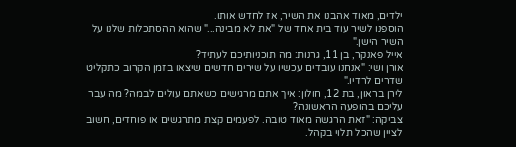ילדים, מאוד אהבנו את השיר, אז לחדש אותו.
הוספנו לשיר עוד בית אחד של "את לא מבינה..." שהוא ההסתכלות שלנו על השיר הישן."
אייל פאנקר, בן 11, גרנות: מה תוכניותיכם לעתיד?
אורן ושי: "אנחנו עובדים עכשיו על שירים חדשים שיצאו בזמן הקרוב כתקליט שדרים לרדיו."
לירן בראון, בת 12, חולון: איך אתם מרגישים כשאתם עולים לבמה? מה עבר עליכם בהופעה הראשונה?
צביקה: "זאת הרגשה מאוד טובה. לפעמים קצת מתרגשים או פוחדים, חשוב לציין שהכל תלוי בקהל.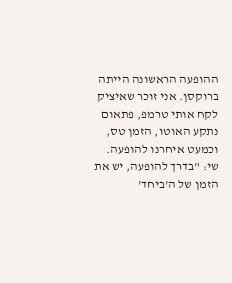ההופעה הראשונה הייתה ברוקסן. אני זוכר שאיציק לקח אותי טרמפ, פתאום נתקע האוטו, הזמן טס, וכמעט איחרנו להופעה.
שי: "בדרך להופעה, יש את הזמן של ה'ביחד'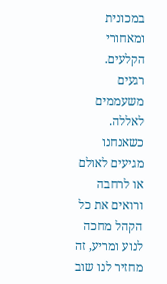במכונית ומאחורי הקלעים. רגעים משעממים לאללה.
כשאנחנו מגיעים לאולם או לרחבה ורואים את כל הקהל מחכה לנוע ומריע, זה מחזיר לנו שוב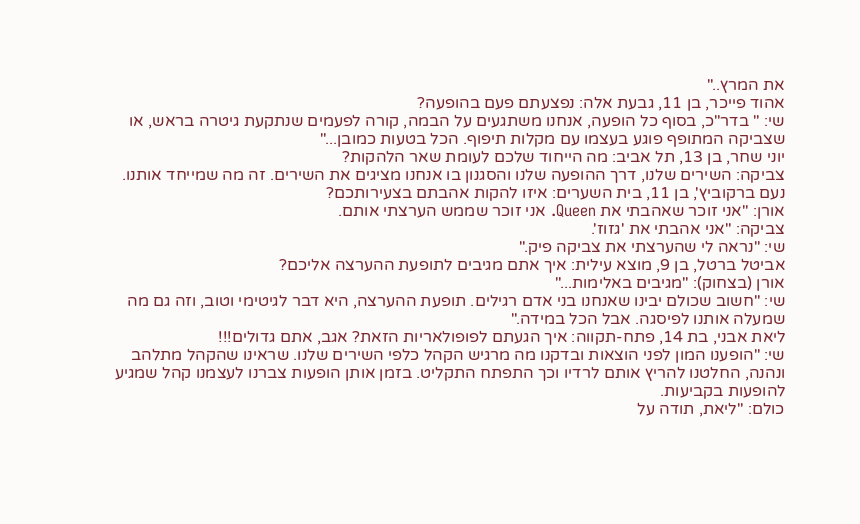את המרץ.."
אהוד פייכר, בן 11, גבעת אלה: נפצעתם פעם בהופעה?
שי: " בדר"כ, בסוף כל הופעה, אנחנו משתגעים על הבמה, קורה לפעמים שנתקעת גיטרה בראש, או שצביקה המתופף פוגע בעצמו עם מקלות תיפוף. הכל בטעות כמובן..."
יוני שחר, בן 13, תל אביב: מה הייחוד שלכם לעומת שאר הלהקות?
צביקה: השירים שלנו, דרך ההופעה שלנו והסגנון בו אנחנו מציגים את השירים. זה מה שמייחד אותנו.
נעם ברקוביץ', בן 11, בית השערים: איזו להקות אהבתם בצעירותכם?
אורן: "אני זוכר שאהבתי את Queen. אני זוכר שממש הערצתי אותם.
צביקה: "אני אהבתי את 'גזוז'.
שי: "נראה לי שהערצתי את צביקה פיק."
אביטל ברטל, בן 9, מוצא עילית: איך אתם מגיבים לתופעת ההערצה אליכם?
אורן (בצחוק): "מגיבים באלימות..."
שי: "חשוב שכולם יבינו שאנחנו בני אדם רגילים. תופעת ההערצה, היא דבר לגיטימי וטוב, וזה גם מה שמעלה אותנו לפיסגה. אבל הכל במידה."
ליאת אבני, בת 14, פתח-תקווה: איך הגעתם לפופולאריות הזאת? אגב, אתם גדולים!!!
שי: "הופענו המון לפני הוצאות ובדקנו מה מרגיש הקהל כלפי השירים שלנו. שראינו שהקהל מתלהב ונהנה, החלטנו להריץ אותם לרדיו וכך התפתח התקליט. בזמן אותן הופעות צברנו לעצמנו קהל שמגיע להופעות בקביעות.
כולם: "ליאת, תודה על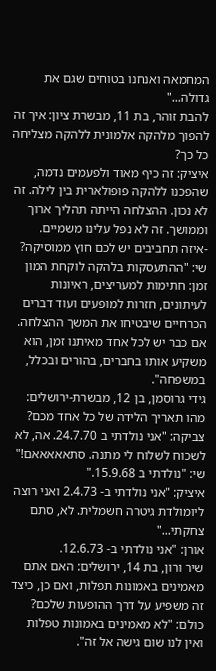המחמאה ואנחנו בטוחים שגם את גדולה..."
להבת זוהר, בת 11, מבשרת ציון: איך זה להפוך מלהקה אלמונית ללהקה מצליחה כל כך?
איציק: זה כיף מאוד ולפעמים נדמה, שהפכנו ללהקה פופולארית בין לילה. זה לא נכון. ההצלחה הייתה תהליך ארוך וממושך. זה לא נפל עלינו משמיים.
-איזה תחביבים יש לכם חוץ ממוסיקה?
שי: "ההתעסקות בלהקה לוקחת המון זמן: חתימות למעריצים, ראיונות לעיתונים, חזרות למופעים ועוד דברים הכרחיים שיבטיחו את המשך ההצלחה. אם כבר יש לכל אחד מאיתנו זמן, הוא משקיע אותו בחברים, בהורים ובכלל, במשפחה".
גידי גרוסמן, בן 12, מבשרת-ירושלים: מהו תאריך הלידה של כל אחד מכם?
צביקה: "אני נולדתי ב 24.7.70. אה, לא לשכוח לשלוח לי מתנה. סתאאאאאם!"
שי: "נולדתי ב 15.9.68."
איציק: "אני נולדתי ב- 2.4.73 ואני רוצה ליומולדת גיטרה חשמלית. לא, סתם צחקתי..."
אורן: "אני נולדתי ב- 12.6.73.
שיר ורון, בת 14, ירושלים: האם אתם מאמינים באמונות תפלות, ואם כן, כיצד זה משפיע על דרך ההופעות שלכם?
כולם: "לא מאמינים באמונות טפלות ואין לנו שום גישה אל זה".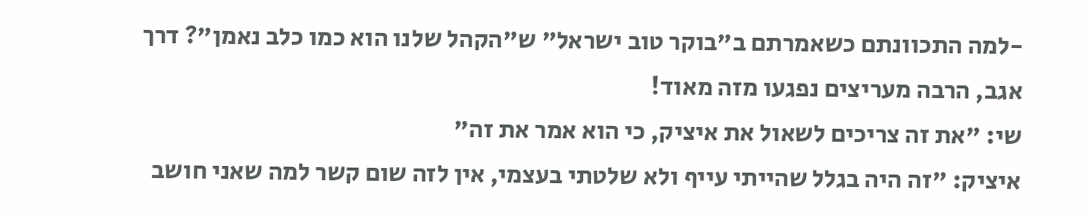-למה התכוונתם כשאמרתם ב"בוקר טוב ישראל" ש"הקהל שלנו הוא כמו כלב נאמן"? דרך אגב, הרבה מעריצים נפגעו מזה מאוד!
שי: "את זה צריכים לשאול את איציק, כי הוא אמר את זה"
איציק: "זה היה בגלל שהייתי עייף ולא שלטתי בעצמי, אין לזה שום קשר למה שאני חושב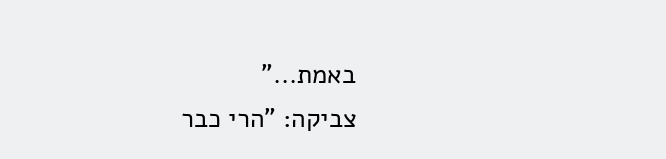באמת..."
צביקה: "הרי כבר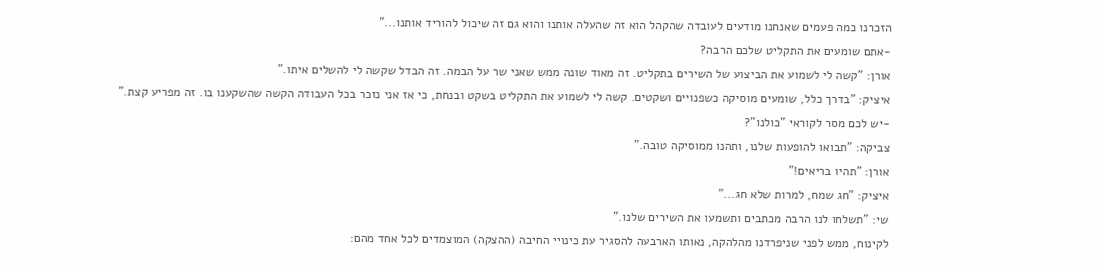הזכרנו כמה פעמים שאנחנו מודעים לעובדה שהקהל הוא זה שהעלה אותנו והוא גם זה שיכול להוריד אותנו..."
-אתם שומעים את התקליט שלכם הרבה?
אורן: "קשה לי לשמוע את הביצוע של השירים בתקליט. זה מאוד שונה ממש שאני שר על הבמה. זה הבדל שקשה לי להשלים איתו."
איציק: "בדרך כלל, שומעים מוסיקה כשפנויים ושקטים. קשה לי לשמוע את התקליט בשקט ובנחת, כי אז אני נזכר בכל העבודה הקשה שהשקענו בו. זה מפריע קצת."
-יש לכם מסר לקוראי "כולנו"?
צביקה: "תבואו להופעות שלנו, ותהנו ממוסיקה טובה."
אורן: "תהיו בריאים!"
איציק: "חג שמח, למרות שלא חג..."
שי: "תשלחו לנו הרבה מכתבים ותשמעו את השירים שלנו."
לקינוח, ממש לפני שניפרדנו מהלהקה, נאותו הארבעה להסגיר עת כינויי החיבה (ההצקה) המוצמדים לכל אחד מהם: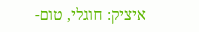איציק: חוגלי, טום-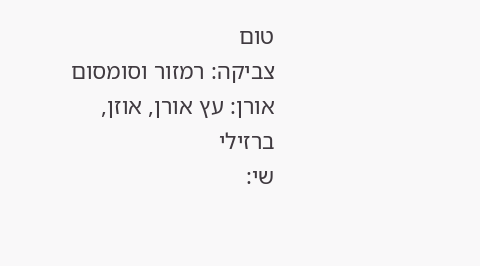טום
צביקה: רמזור וסומסום
אורן: עץ אורן, אוזן, ברזילי
שי: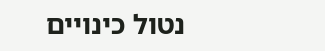נטול כינויים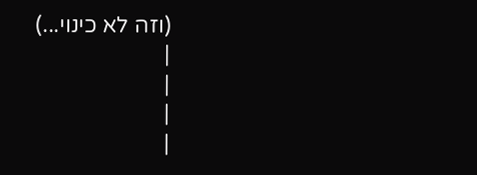(וזה לא כינוי...)
|
|
|
|